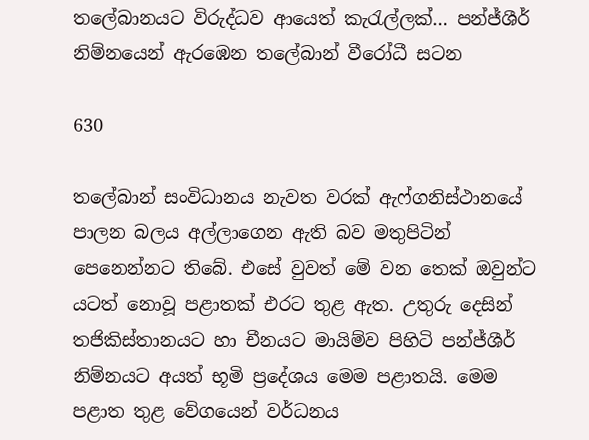තලේබානයට විරුද්ධව ආයෙත් කැරැල්ලක්… පන්ජ්ශීර් නිම්නයෙන් ඇරඹෙන තලේබාන් වීරෝධී සටන

630

තලේබාන් සංවිධානය නැවත වරක් ඇෆ්ගනිස්ථානයේ පාලන බලය අල්ලාගෙන ඇති බව මතුපිටින් පෙනෙන්නට තිබේ. එසේ වුවත් මේ වන තෙක් ඔවුන්ට යටත් නොවූ පළාතක් එරට තුළ ඇත. උතුරු දෙසින් තජිකිස්තානයට හා චීනයට මායිම්ව පිහිටි පන්ජ්ශීර් නිම්නයට අයත් භූමි ප්‍රදේශය මෙම පළාතයි. මෙම පළාත තුළ වේගයෙන් වර්ධනය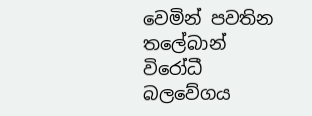වෙමින් පවතින තලේබාන් විරෝධී බලවේගය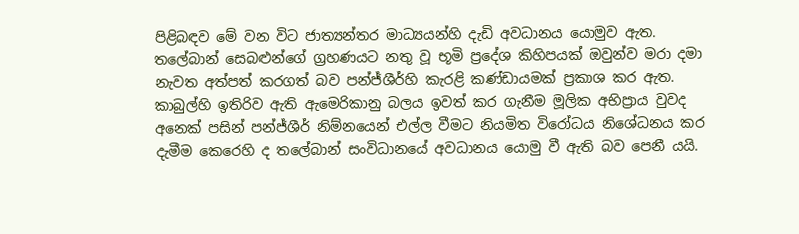පිළිබඳව මේ වන විට ජාත්‍යන්තර මාධ්‍යයන්හි දැඩි අවධානය යොමුව ඇත. තලේබාන් සෙබළුන්ගේ ග්‍රහණයට නතු වූ භූමි ප්‍රදේශ කිහිපයක් ඔවුන්ව මරා දමා නැවත අත්පත් කරගත් බව පන්ජ්ශීර්හි කැරළි කණ්ඩායමක් ප්‍රකාශ කර ඇත. කාබුල්හි ඉතිරිව ඇති ඇමෙරිකානු බලය ඉවත් කර ගැනීම මූලික අභිප්‍රාය වුවද අනෙක් පසින් පන්ජ්ශීර් නිම්නයෙන් එල්ල වීමට නියමිත විරෝධය නිශේධනය කර දැමීම කෙරෙහි ද තලේබාන් සංවිධානයේ අවධානය යොමු වී ඇති බව පෙනී යයි.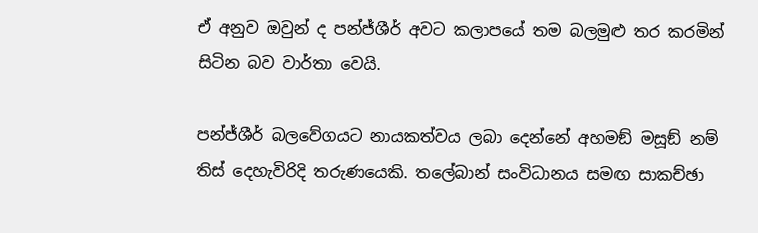ඒ අනුව ඔවුන් ද පන්ජ්ශීර් අවට කලාපයේ තම බලමුළු තර කරමින් සිටින බව වාර්තා වෙයි.

පන්ජ්ශීර් බලවේගයට නායකත්වය ලබා දෙන්නේ අහමඞ් මසූඞ් නම් තිස් දෙහැවිරිදි තරුණයෙකි. තලේබාන් සංවිධානය සමඟ සාකච්ඡා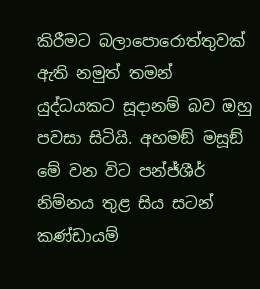කිරීමට බලාපොරොත්තුවක් ඇති නමුත් තමන් යුද්ධයකට සූදානම් බව ඔහු පවසා සිටියි. අහමඞ් මසූඞ් මේ වන විට පන්ජ්ශීර් නිම්නය තුළ සිය සටන් කණ්ඩායම්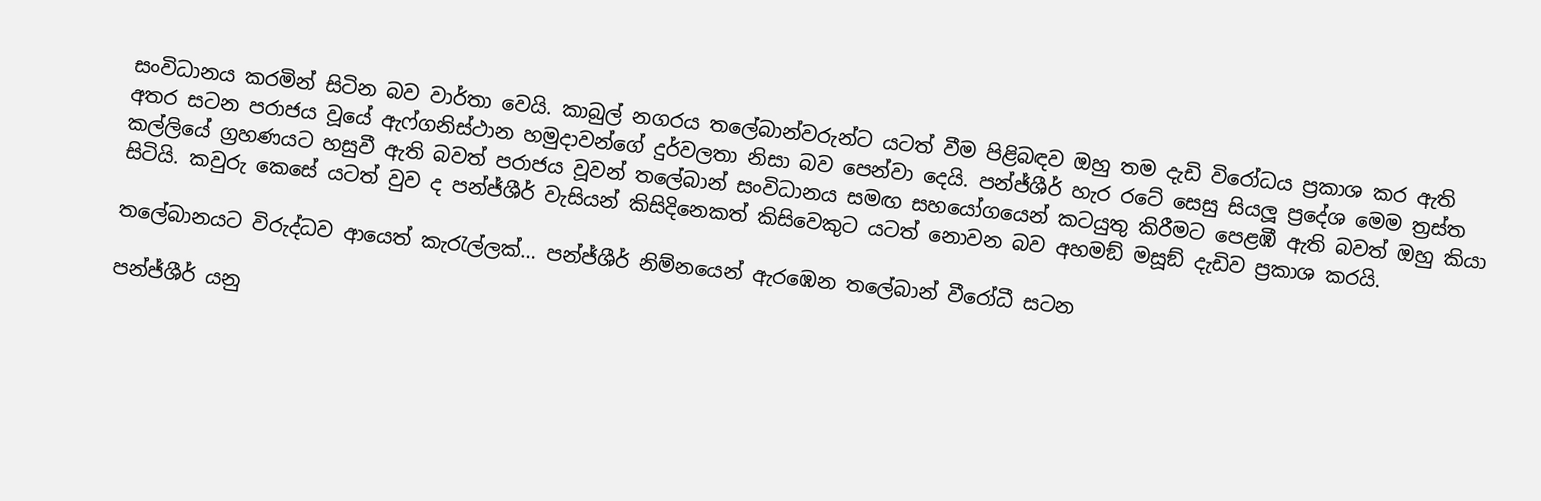සංවිධානය කරමින් සිටින බව වාර්තා වෙයි. කාබුල් නගරය තලේබාන්වරුන්ට යටත් වීම පිළිබඳව ඔහු තම දැඩි විරෝධය ප්‍රකාශ කර ඇති අතර සටන පරාජය වූයේ ඇෆ්ගනිස්ථාන හමුදාවන්ගේ දුර්වලතා නිසා බව පෙන්වා දෙයි. පන්ජ්ශීර් හැර රටේ සෙසු සියලූ ප්‍රදේශ මෙම ත්‍රස්ත කල්ලියේ ග්‍රහණයට හසුවී ඇති බවත් පරාජය වූවන් තලේබාන් සංවිධානය සමඟ සහයෝගයෙන් කටයුතු කිරීමට පෙළඹී ඇති බවත් ඔහු කියා සිටියි. කවුරු කෙසේ යටත් වුව ද පන්ජ්ශීර් වැසියන් කිසිදිනෙකත් කිසිවෙකුට යටත් නොවන බව අහමඞ් මසූඞ් දැඩිව ප්‍රකාශ කරයි.

තලේබානයට විරුද්ධව ආයෙත් කැරැල්ලක්… පන්ජ්ශීර් නිම්නයෙන් ඇරඹෙන තලේබාන් වීරෝධී සටන

පන්ජ්ශීර් යනු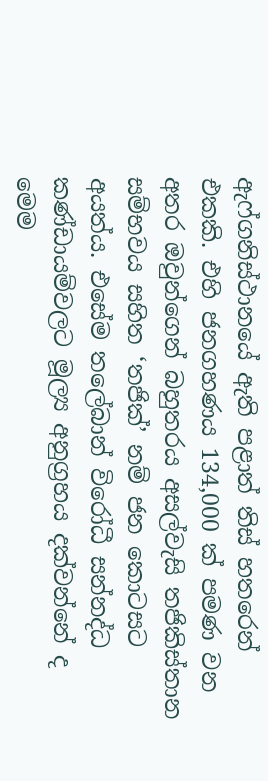ඇෆ්ගනිස්ථානයේ ඇති පළාත් තිස් හතරෙන් එකකි. එහි ජනගහණය 134,000 ක් පමණ වන අතර ඔවුන්ගෙන් බහුතරය අසල්වැසි තජිකිස්තාන සම්භවය සහිත ‘තජික්’ නම් ජන කොටසට අයත්ය. එසේම තලේබාන් විරෝධී සන්නද්ධ කණ්ඩායම්වලට මූල්‍ය අනුග්‍රහය දක්වන්නේ ද මෙම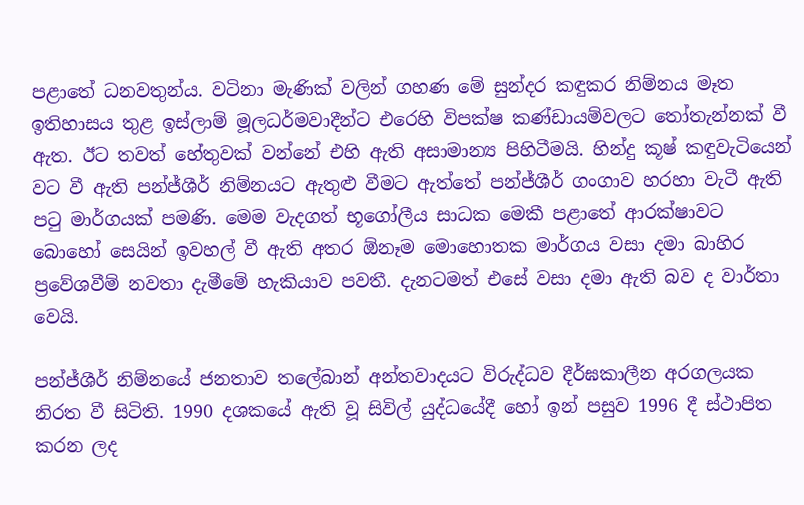පළාතේ ධනවතුන්ය. වටිනා මැණික් වලින් ගහණ මේ සුන්දර කඳුකර නිම්නය මෑත ඉතිහාසය තුළ ඉස්ලාම් මූලධර්මවාදීන්ට එරෙහි විපක්ෂ කණ්ඩායම්වලට තෝතැන්නක් වී ඇත. ඊට තවත් හේතුවක් වන්නේ එහි ඇති අසාමාන්‍ය පිහිටීමයි. හින්දු කූෂ් කඳුවැටියෙන් වට වී ඇති පන්ජ්ශීර් නිම්නයට ඇතුළු වීමට ඇත්තේ පන්ජ්ශීර් ගංගාව හරහා වැටී ඇති පටු මාර්ගයක් පමණි. මෙම වැදගත් භූගෝලීය සාධක මෙකී පළාතේ ආරක්ෂාවට බොහෝ සෙයින් ඉවහල් වී ඇති අතර ඕනෑම මොහොතක මාර්ගය වසා දමා බාහිර ප්‍රවේශවීම් නවතා දැමීමේ හැකියාව පවතී. දැනටමත් එසේ වසා දමා ඇති බව ද වාර්තා වෙයි.

පන්ජ්ශීර් නිම්නයේ ජනතාව තලේබාන් අන්තවාදයට විරුද්ධව දීර්ඝකාලීන අරගලයක නිරත වී සිටිති. 1990 දශකයේ ඇති වූ සිවිල් යුද්ධයේදී හෝ ඉන් පසුව 1996 දී ස්ථාපිත කරන ලද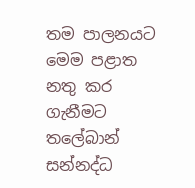තම පාලනයට මෙම පළාත නතු කර ගැනීමට තලේබාන් සන්නද්ධ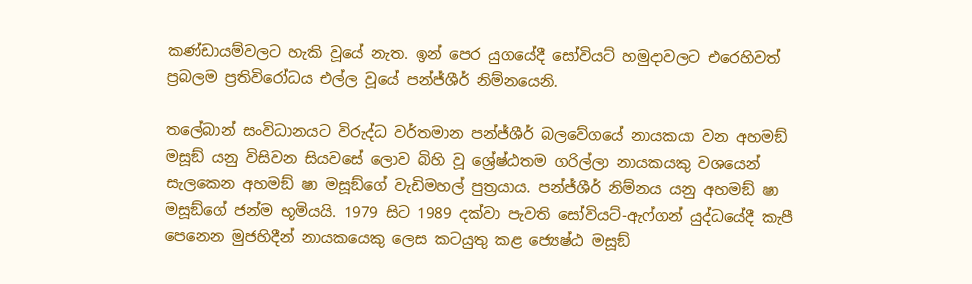කණ්ඩායම්වලට හැකි වූයේ නැත. ඉන් පෙර යුගයේදී සෝවියට් හමුදාවලට එරෙහිවත් ප්‍රබලම ප්‍රතිවිරෝධය එල්ල වූයේ පන්ජ්ශීර් නිම්නයෙනි.

තලේබාන් සංවිධානයට විරුද්ධ වර්තමාන පන්ජ්ශීර් බලවේගයේ නායකයා වන අහමඞ් මසූඞ් යනු විසිවන සියවසේ ලොව බිහි වූ ශ්‍රේෂ්ඨතම ගරිල්ලා නායකයකු වශයෙන් සැලකෙන අහමඞ් ෂා මසූඞ්ගේ වැඩිමහල් පුත්‍රයාය. පන්ජ්ශීර් නිම්නය යනු අහමඞ් ෂා මසූඞ්ගේ ජන්ම භූමියයි. 1979 සිට 1989 දක්වා පැවති සෝවියට්-ඇෆ්ගන් යුද්ධයේදී කැපී පෙනෙන මුජහිදීන් නායකයෙකු ලෙස කටයුතු කළ ජ්‍යෙෂ්ඨ මසූඞ්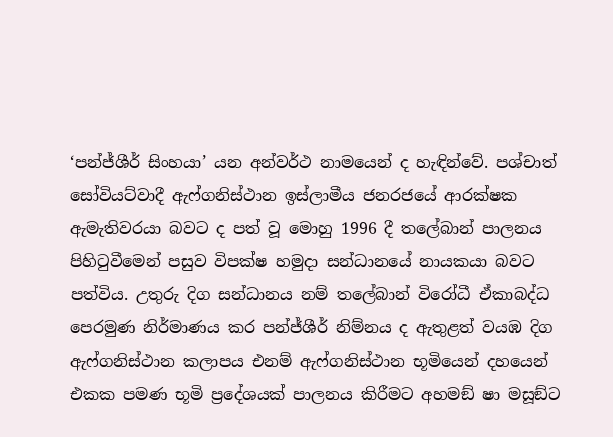‘පන්ජ්ශීර් සිංහයා’ යන අන්වර්ථ නාමයෙන් ද හැඳින්වේ. පශ්චාත් සෝවියට්වාදී ඇෆ්ගනිස්ථාන ඉස්ලාමීය ජනරජයේ ආරක්ෂක ඇමැතිවරයා බවට ද පත් වූ මොහු 1996 දී තලේබාන් පාලනය පිහිටුවීමෙන් පසුව විපක්ෂ හමුදා සන්ධානයේ නායකයා බවට පත්විය. උතුරු දිග සන්ධානය නම් තලේබාන් විරෝධී ඒකාබද්ධ පෙරමුණ නිර්මාණය කර පන්ජ්ශීර් නිම්නය ද ඇතුළත් වයඹ දිග ඇෆ්ගනිස්ථාන කලාපය එනම් ඇෆ්ගනිස්ථාන භූමියෙන් දහයෙන් එකක පමණ භූමි ප්‍රදේශයක් පාලනය කිරීමට අහමඞ් ෂා මසූඞ්ට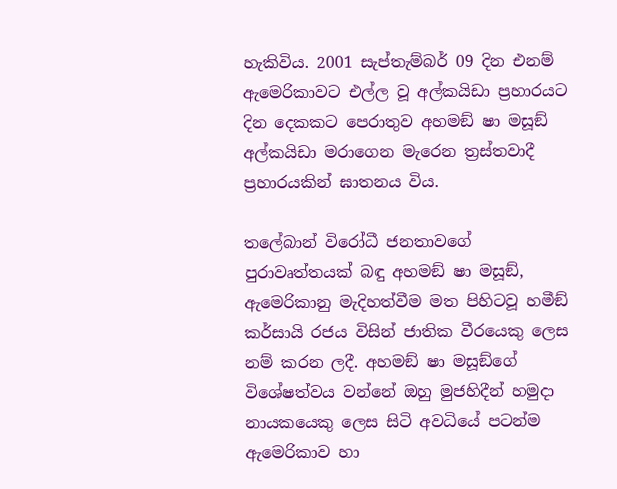හැකිවිය. 2001 සැප්තැම්බර් 09 දින එනම් ඇමෙරිකාවට එල්ල වූ අල්කයිඩා ප්‍රහාරයට දින දෙකකට පෙරාතුව අහමඞ් ෂා මසූඞ් අල්කයිඩා මරාගෙන මැරෙන ත්‍රස්තවාදී ප්‍රහාරයකින් ඝාතනය විය.

තලේබාන් විරෝධී ජනතාවගේ පුරාවෘත්තයක් බඳු අහමඞ් ෂා මසූඞ්, ඇමෙරිකානු මැදිහත්වීම මත පිහිටවූ හමීඞ් කර්සායි රජය විසින් ජාතික වීරයෙකු ලෙස නම් කරන ලදී. අහමඞ් ෂා මසූඞ්ගේ විශේෂත්වය වන්නේ ඔහු මුජහිදීන් හමුදා නායකයෙකු ලෙස සිටි අවධියේ පටන්ම ඇමෙරිකාව හා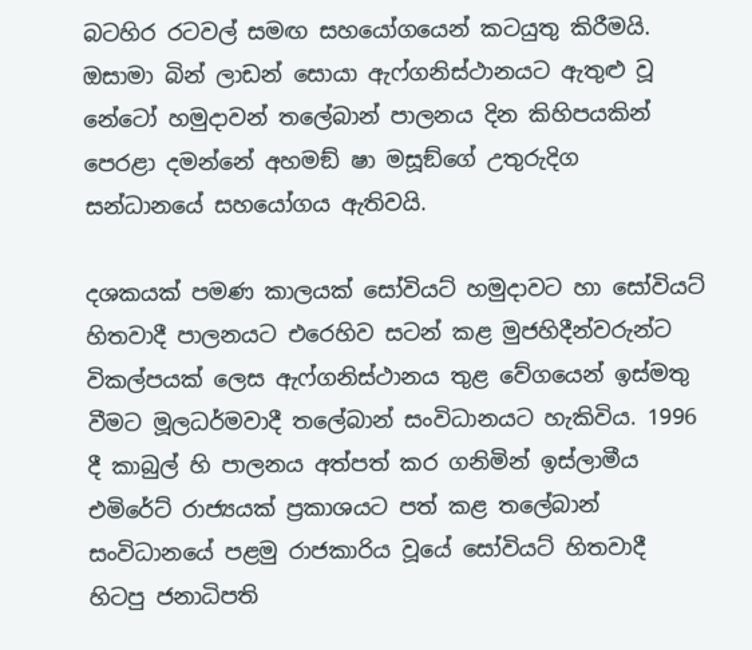බටහිර රටවල් සමඟ සහයෝගයෙන් කටයුතු කිරීමයි. ඔසාමා බින් ලාඩන් සොයා ඇෆ්ගනිස්ථානයට ඇතුළු වූ නේටෝ හමුදාවන් තලේබාන් පාලනය දින කිහිපයකින් පෙරළා දමන්නේ අහමඞ් ෂා මසූඞ්ගේ උතුරුදිග සන්ධානයේ සහයෝගය ඇතිවයි.

දශකයක් පමණ කාලයක් සෝවියට් හමුදාවට හා සෝවියට් හිතවාදී පාලනයට එරෙහිව සටන් කළ මුජහිදීන්වරුන්ට විකල්පයක් ලෙස ඇෆ්ගනිස්ථානය තුළ වේගයෙන් ඉස්මතු වීමට මූලධර්මවාදී තලේබාන් සංවිධානයට හැකිවිය. 1996 දී කාබුල් හි පාලනය අත්පත් කර ගනිමින් ඉස්ලාමීය එමිරේට් රාජ්‍යයක් ප්‍රකාශයට පත් කළ තලේබාන් සංවිධානයේ පළමු රාජකාරිය වූයේ සෝවියට් හිතවාදී හිටපු ජනාධිපති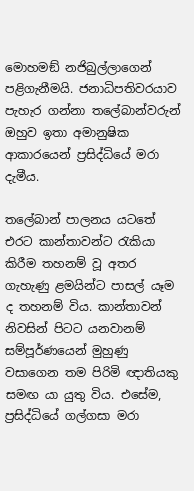මොහමඞ් නජිබුල්ලාගෙන් පළිගැනීමයි. ජනාධිපතිවරයාව පැහැර ගන්නා තලේබාන්වරුන් ඔහුව ඉතා අමානුෂික ආකාරයෙන් ප්‍රසිද්ධියේ මරා දැමීය.

තලේබාන් පාලනය යටතේ එරට කාන්තාවන්ට රැකියා කිරීම තහනම් වූ අතර ගැහැණු ළමයින්ට පාසල් යෑම ද තහනම් විය. කාන්තාවන් නිවසින් පිටට යනවානම් සම්පූර්ණයෙන් මුහුණු වසාගෙන තම පිරිමි ඥාතියකු සමඟ යා යුතු විය. එසේම, ප්‍රසිද්ධියේ ගල්ගසා මරා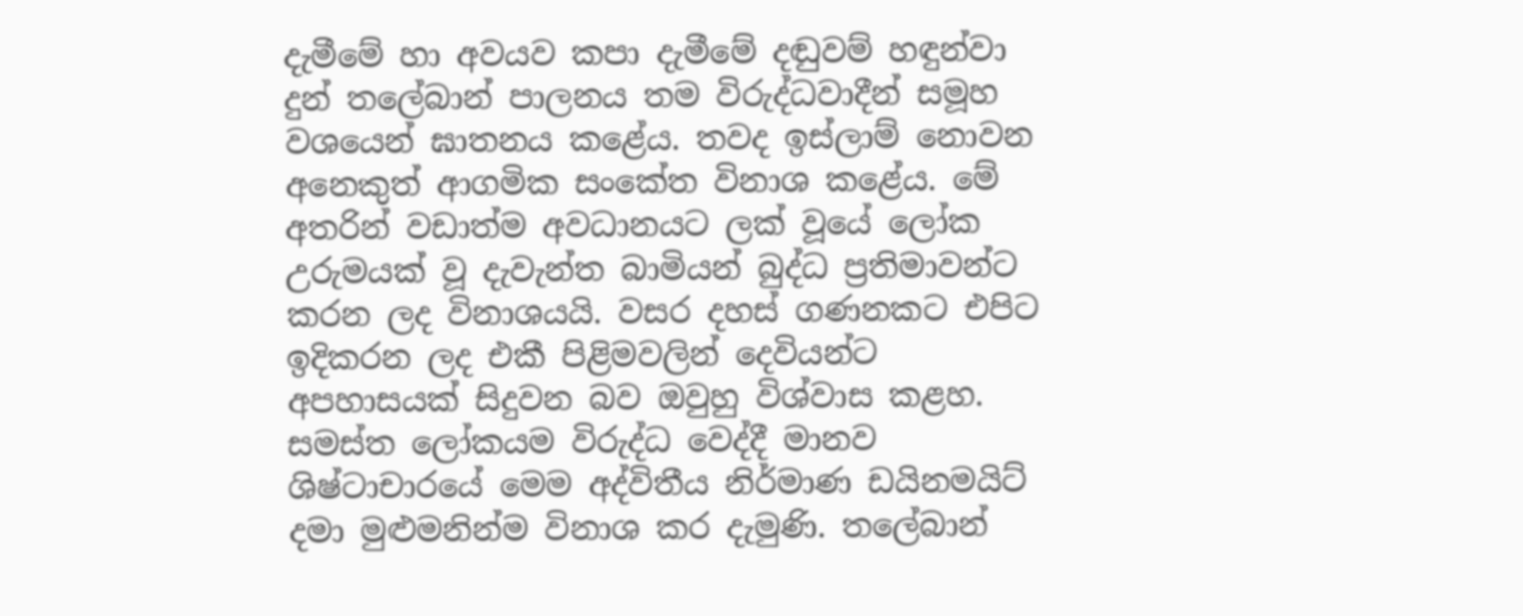දැමීමේ හා අවයව කපා දැමීමේ දඬුවම් හඳුන්වා දුන් තලේබාන් පාලනය තම විරුද්ධවාදීන් සමූහ වශයෙන් ඝාතනය කළේය. තවද ඉස්ලාම් නොවන අනෙකුත් ආගමික සංකේත විනාශ කළේය. මේ අතරින් වඩාත්ම අවධානයට ලක් වූයේ ලෝක උරුමයක් වූ දැවැන්ත බාමියන් බුද්ධ ප්‍රතිමාවන්ට කරන ලද විනාශයයි. වසර දහස් ගණනකට එපිට ඉදිකරන ලද එකී පිළිමවලින් දෙවියන්ට අපහාසයක් සිදුවන බව ඔවුහු විශ්වාස කළහ. සමස්ත ලෝකයම විරුද්ධ වෙද්දී මානව ශිෂ්ටාචාරයේ මෙම අද්විතීය නිර්මාණ ඩයිනමයිට් දමා මුළුමනින්ම විනාශ කර දැමුණි. තලේබාන්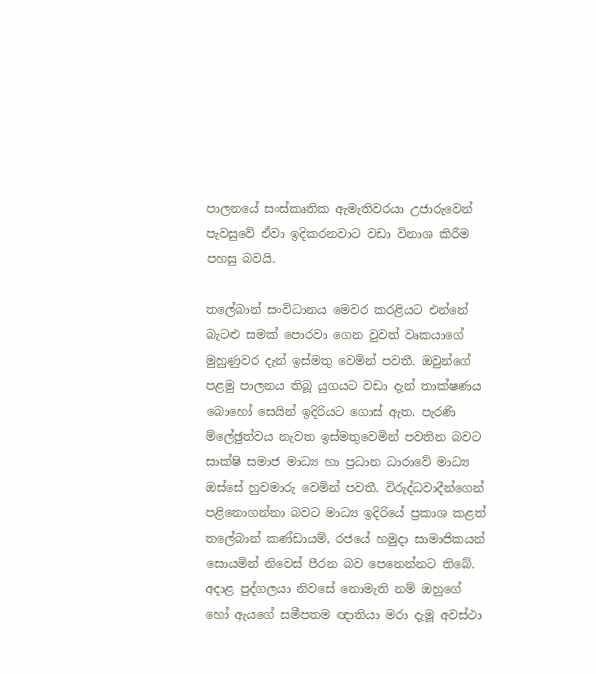පාලනයේ සංස්කෘතික ඇමැතිවරයා උජාරුවෙන් පැවසුවේ ඒවා ඉදිකරනවාට වඩා විනාශ කිරීම පහසු බවයි.

තලේබාන් සංවිධානය මෙවර කරළියට එන්නේ බැටළු සමක් පොරවා ගෙන වුවත් වෘකයාගේ මුහුණුවර දැන් ඉස්මතු වෙමින් පවතී. ඔවුන්ගේ පළමු පාලනය තිබූ යුගයට වඩා දැන් තාක්ෂණය බොහෝ සෙයින් ඉදිරියට ගොස් ඇත. පැරණි ම්ලේඡුත්වය නැවත ඉස්මතුවෙමින් පවතින බවට සාක්ෂි සමාජ මාධ්‍ය හා ප්‍රධාන ධාරාවේ මාධ්‍ය ඔස්සේ හුවමාරු වෙමින් පවතී. විරුද්ධවාදීන්ගෙන් පළිනොගන්නා බවට මාධ්‍ය ඉදිරියේ ප්‍රකාශ කළත් තලේබාන් කණ්ඩායම්, රජයේ හමුදා සාමාජිකයන් සොයමින් නිවෙස් පීරන බව පෙනෙන්නට තිබේ. අදාළ පුද්ගලයා නිවසේ නොමැති නම් ඔහුගේ හෝ ඇයගේ සමීපතම ඥාතියා මරා දැමූ අවස්ථා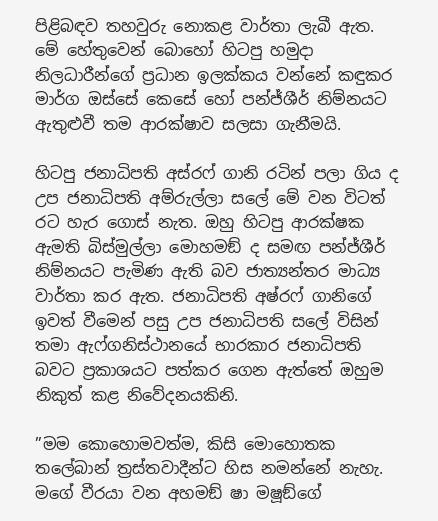පිළිබඳව තහවුරු නොකළ වාර්තා ලැබී ඇත. මේ හේතුවෙන් බොහෝ හිටපු හමුදා නිලධාරීන්ගේ ප්‍රධාන ඉලක්කය වන්නේ කඳුකර මාර්ග ඔස්සේ කෙසේ හෝ පන්ජ්ශීර් නිම්නයට ඇතුළුවී තම ආරක්ෂාව සලසා ගැනීමයි.

හිටපු ජනාධිපති අස්රෆ් ගානි රටින් පලා ගිය ද උප ජනාධිපති අම්රුල්ලා සලේ මේ වන විටත් රට හැර ගොස් නැත. ඔහු හිටපු ආරක්ෂක ඇමති බිස්මුල්ලා මොහමඞ් ද සමඟ පන්ජ්ශීර් නිම්නයට පැමිණ ඇති බව ජාත්‍යන්තර මාධ්‍ය වාර්තා කර ඇත. ජනාධිපති අෂ්රෆ් ගානිගේ ඉවත් වීමෙන් පසු උප ජනාධිපති සලේ විසින් තමා ඇෆ්ගනිස්ථානයේ භාරකාර ජනාධිපති බවට ප්‍රකාශයට පත්කර ගෙන ඇත්තේ ඔහුම නිකුත් කළ නිවේදනයකිනි.

”මම කොහොමවත්ම, කිසි මොහොතක තලේබාන් ත්‍රස්තවාදීන්ට හිස නමන්නේ නැහැ. මගේ වීරයා වන අහමඞ් ෂා මෂූඞ්ගේ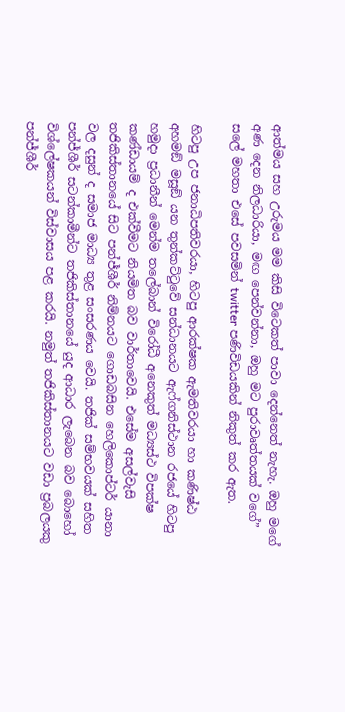ආත්මය සහ උරුමය මම කිසි විටෙකත් පාවා දෙන්නෙත් නැහැ. ඔහු මගේ අණ දෙන නිලධාරියා, මඟ පෙන්වන්නා, ඔහු මට පුරාවෘත්තයක් වගේ” සලේ මහතා එසේ පවසමින් twitter පණිවිඩයකින් නිකුත් කර ඇත.

හිටපු උප ජනාධිපතිවරයා, හිටපු ආරක්ෂක ඇමතිවරයා හා කණිෂ්ඨ අහමඞ් මසූඞ් යන තුන්කට්ටුවේ සන්ධානයට ඇෆ්ගනිස්ථාන රජයේ හිටපු හමුදා ප්‍රධානීන් මෙන්ම තලේබාන් විරෝධී අනෙකුත් මධ්‍යස්ථ විපක්ෂ කණ්ඩායම් ද එක්වීමට නියමිත බව වාර්තාවෙයි. එසේම අසල්වැසි තජිකිස්තානයේ සිට පන්ජ්ශීර් නිම්නයට ගොඩබසින හෙලිකොප්ටර් යානා වල දසුන් ද සමාජ මාධ්‍ය තුළ සංසරණය වෙයි. තජික් සම්භවයක් සහිත පන්ජ්ශීර් සටන්කාමීන්ට තජිකිස්තානයේ යුද ආධාර ලැබෙන බව බොහෝ විශ්ලේෂකයන් විස්වාසය පළ කරයි. නමුත් තජිකිස්තානයට වඩා ප්‍රබලයකු පන්ජ්ශීර්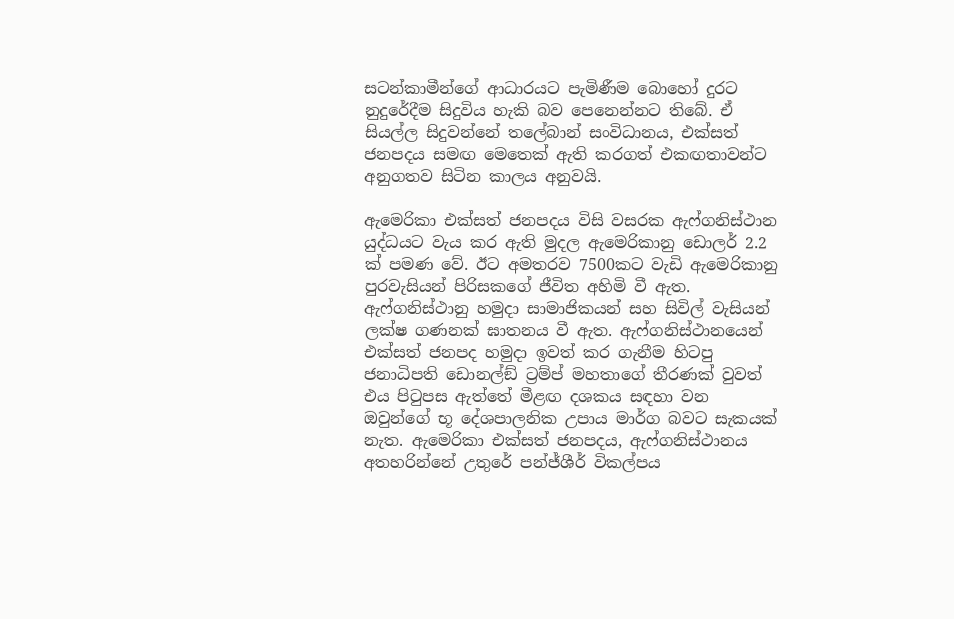සටන්කාමීන්ගේ ආධාරයට පැමිණීම බොහෝ දුරට නුදුරේදීම සිදුවිය හැකි බව පෙනෙන්නට තිබේ. ඒ සියල්ල සිදුවන්නේ තලේබාන් සංවිධානය, එක්සත් ජනපදය සමඟ මෙතෙක් ඇති කරගත් එකඟතාවන්ට අනුගතව සිටින කාලය අනුවයි.

ඇමෙරිකා එක්සත් ජනපදය විසි වසරක ඇෆ්ගනිස්ථාන යුද්ධයට වැය කර ඇති මුදල ඇමෙරිකානු ඩොලර් 2.2 ක් පමණ වේ. ඊට අමතරව 7500කට වැඩි ඇමෙරිකානු පුරවැසියන් පිරිසකගේ ජීවිත අහිමි වී ඇත. ඇෆ්ගනිස්ථානු හමුදා සාමාජිකයන් සහ සිවිල් වැසියන් ලක්ෂ ගණනක් ඝාතනය වී ඇත. ඇෆ්ගනිස්ථානයෙන් එක්සත් ජනපද හමුදා ඉවත් කර ගැනීම හිටපු ජනාධිපති ඩොනල්ඞ් ට්‍රම්ප් මහතාගේ තීරණක් වුවත් එය පිටුපස ඇත්තේ මීළඟ දශකය සඳහා වන ඔවුන්ගේ භූ දේශපාලනික උපාය මාර්ග බවට සැකයක් නැත. ඇමෙරිකා එක්සත් ජනපදය, ඇෆ්ගනිස්ථානය අතහරින්නේ උතුරේ පන්ජ්ශීර් විකල්පය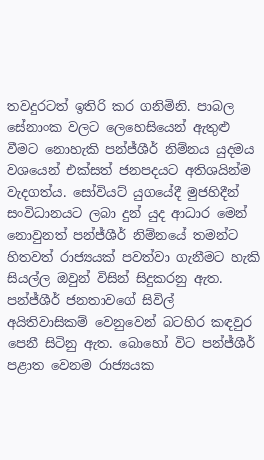තවදුරටත් ඉතිරි කර ගනිමිනි. පාබල සේනාංක වලට ලෙහෙසියෙන් ඇතුළු වීමට නොහැකි පන්ජ්ශීර් නිම්නය යුදමය වශයෙන් එක්සත් ජනපදයට අතිශයින්ම වැදගත්ය. සෝවියට් යුගයේදී මුජහිදීන් සංවිධානයට ලබා දුන් යුද ආධාර මෙන් නොවුනත් පන්ජ්ශීර් නිම්නයේ තමන්ට හිතවත් රාජ්‍යයක් පවත්වා ගැනීමට හැකි සියල්ල ඔවුන් විසින් සිදුකරනු ඇත. පන්ජ්ශීර් ජනතාවගේ සිවිල් අයිතිවාසිකම් වෙනුවෙන් බටහිර කඳවුර පෙනී සිටිනු ඇත. බොහෝ විට පන්ජ්ශීර් පළාත වෙනම රාජ්‍යයක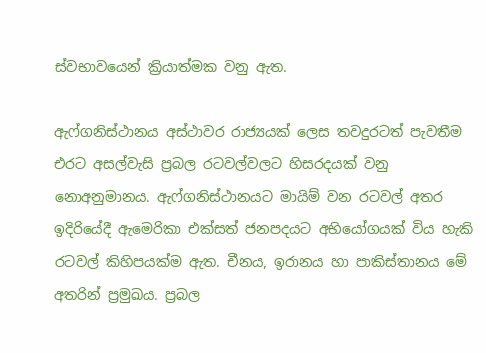ස්වභාවයෙන් ක්‍රියාත්මක වනු ඇත.

ඇෆ්ගනිස්ථානය අස්ථාවර රාජ්‍යයක් ලෙස තවදුරටත් පැවතීම එරට අසල්වැසි ප්‍රබල රටවල්වලට හිසරදයක් වනු නොඅනුමානය. ඇෆ්ගනිස්ථානයට මායිම් වන රටවල් අතර ඉදිරියේදී ඇමෙරිකා එක්සත් ජනපදයට අභියෝගයක් විය හැකි රටවල් කිහිපයක්ම ඇත. චීනය, ඉරානය හා පාකිස්තානය මේ අතරින් ප්‍රමුඛය. ප්‍රබල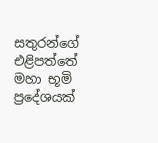සතුරන්ගේ එළිපත්තේ මහා භූමි ප්‍රදේශයක්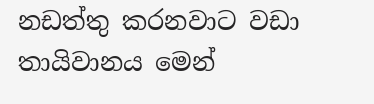නඩත්තු කරනවාට වඩා තායිවානය මෙන්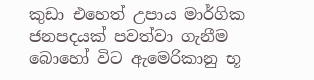කුඩා එහෙත් උපාය මාර්ගික ජනපදයක් පවත්වා ගැනීම බොහෝ විට ඇමෙරිකානු භූ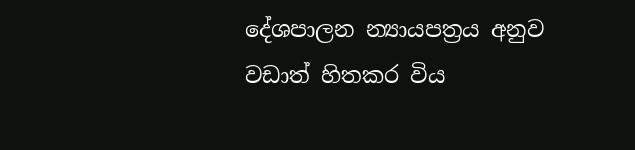දේශපාලන න්‍යායපත්‍රය අනුව වඩාත් හිතකර විය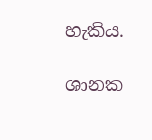හැකිය.

ශානක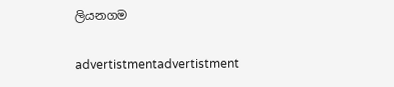ලියනගම

advertistmentadvertistment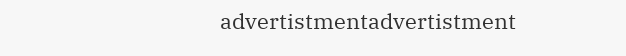advertistmentadvertistment